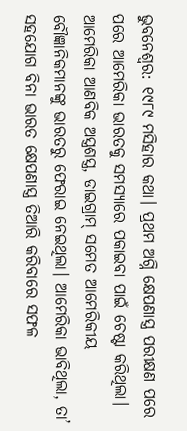ଭୁବନେଶ୍ବର: ୧୯୮୯ ମସିହାର କଥା। ପ୍ରଥମ ଅଗ୍ନି କ୍ଷେପଣାସ୍ତ୍ର ପରୀକ୍ଷଣ ପରେ ପରେ ଆମେରିକା ଭାରତକୁ ସମସ୍ୟାରେ ପକାଇବା ପାଇଁ ଚେଷ୍ଟା କରିଥିଲା। ଆମେରିକା ଆଣବିକ ଅସ୍ତ୍ରଶସ୍ତ୍ର, ଡାଇଗ୍ରାମ୍ ସମେତ ଆମେରିକୀୟ ବୌଜ୍ଞାନିକମାନଙ୍କୁ ଭାରତରୁ ଫେରାଇ ନେଇଥିଲା। ଆମେରିକା ଭାବିଥିଲା, ତା’ ସହଯୋଗ ବିନା ଭାରତ କ୍ଷେପଣାସ୍ତ୍ର ତିଆରି କରିବାରେ ସଫଳ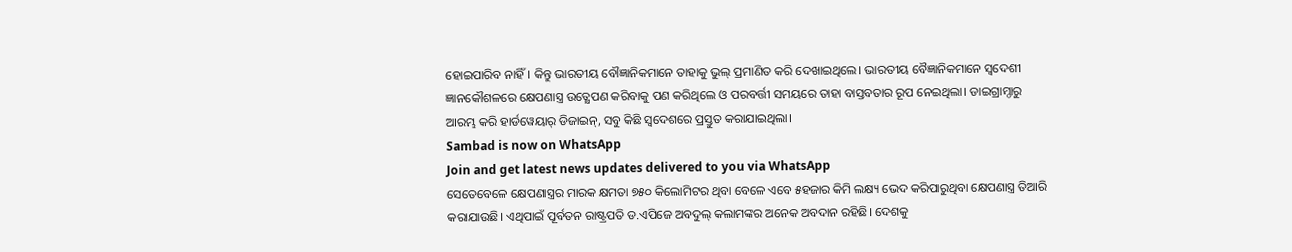ହୋଇପାରିବ ନାହିଁ। କିନ୍ତୁ ଭାରତୀୟ ବୌଜ୍ଞାନିକମାନେ ତାହାକୁ ଭୁଲ୍ ପ୍ରମାଣିତ କରି ଦେଖାଇଥିଲେ। ଭାରତୀୟ ବୈଜ୍ଞାନିକମାନେ ସ୍ବଦେଶୀ ଜ୍ଞାନକୌଶଳରେ କ୍ଷେପଣାସ୍ତ୍ର ଉତ୍କ୍ଷେପଣ କରିବାକୁ ପଣ କରିଥିଲେ ଓ ପରବର୍ତ୍ତୀ ସମୟରେ ତାହା ବାସ୍ତବତାର ରୂପ ନେଇଥିଲା। ଡାଇଗ୍ରାମ୍ଠାରୁ ଆରମ୍ଭ କରି ହାର୍ଡୱେୟାର୍ ଡିଜାଇନ୍, ସବୁ କିଛି ସ୍ବଦେଶରେ ପ୍ରସ୍ତୁତ କରାଯାଇଥିଲା।
Sambad is now on WhatsApp
Join and get latest news updates delivered to you via WhatsApp
ସେତେବେଳେ କ୍ଷେପଣାସ୍ତ୍ରର ମାରକ କ୍ଷମତା ୭୫୦ କିଲୋମିଟର ଥିବା ବେଳେ ଏବେ ୫ହଜାର କିମି ଲକ୍ଷ୍ୟ ଭେଦ କରିପାରୁଥିବା କ୍ଷେପଣାସ୍ତ୍ର ତିଆରି କରାଯାଉଛି। ଏଥିପାଇଁ ପୂର୍ବତନ ରାଷ୍ଟ୍ରପତି ଡ.ଏପିଜେ ଅବଦୁଲ୍ କଲାମଙ୍କର ଅନେକ ଅବଦାନ ରହିଛି। ଦେଶକୁ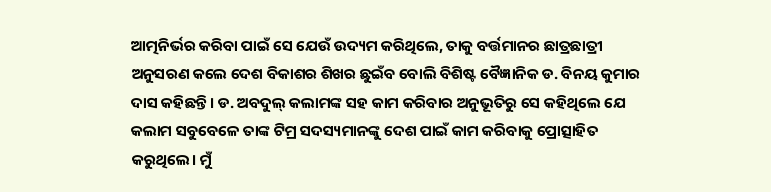ଆତ୍ମନିର୍ଭର କରିବା ପାଇଁ ସେ ଯେଉଁ ଉଦ୍ୟମ କରିଥିଲେ, ତାକୁ ବର୍ତ୍ତମାନର ଛାତ୍ରଛାତ୍ରୀ ଅନୁସରଣ କଲେ ଦେଶ ବିକାଶର ଶିଖର ଛୁଇଁବ ବୋଲି ବିଶିଷ୍ଟ ବୈଜ୍ଞାନିକ ଡ. ବିନୟ କୁମାର ଦାସ କହିଛନ୍ତି। ଡ. ଅବଦୁଲ୍ କଲାମଙ୍କ ସହ କାମ କରିବାର ଅନୁଭୂତିରୁ ସେ କହିଥିଲେ ଯେ କଲାମ ସବୁବେଳେ ତାଙ୍କ ଟିମ୍ର ସଦସ୍ୟମାନଙ୍କୁ ଦେଶ ପାଇଁ କାମ କରିବାକୁ ପ୍ରୋତ୍ସାହିତ କରୁଥିଲେ। ମୁଁ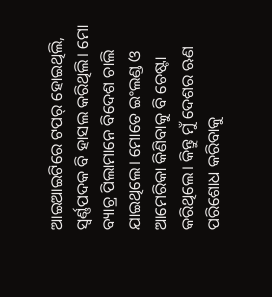ଆଇଆଇଟିରେ ଟପର୍ ହୋଇଥିଲି, ସ୍ବର୍ଣ୍ଣପଦକ ବି ହାସଲ କରିଥିଲି। ମୋ ବ୍ୟାଚ୍ର ପିଲାମାନେ ବିଦେଶ ଚାଲି ଯାଇଥିଲେ। ମୋତେ ଇଂଲଣ୍ଡ ଓ ଆମେରିକା କିଣିବାକୁ ବି ଚେଷ୍ଟା କରିଥିଲେ। କିନ୍ତୁ ମୁଁ ଦେଶର ଋଣ ପରିଶୋଧ କରିବାକୁ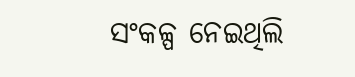ସଂକଳ୍ପ ନେଇଥିଲି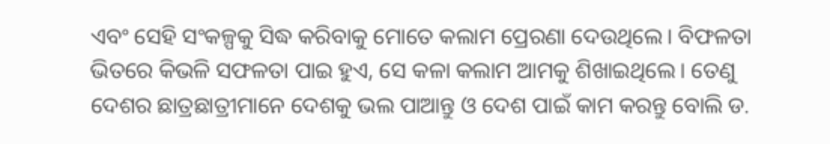ଏବଂ ସେହି ସଂକଳ୍ପକୁ ସିଦ୍ଧ କରିବାକୁ ମୋତେ କଲାମ ପ୍ରେରଣା ଦେଉଥିଲେ। ବିଫଳତା ଭିତରେ କିଭଳି ସଫଳତା ପାଇ ହୁଏ, ସେ କଳା କଲାମ ଆମକୁ ଶିଖାଇଥିଲେ। ତେଣୁ ଦେଶର ଛାତ୍ରଛାତ୍ରୀମାନେ ଦେଶକୁ ଭଲ ପାଆନ୍ତୁ ଓ ଦେଶ ପାଇଁ କାମ କରନ୍ତୁ ବୋଲି ଡ.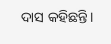ଦାସ କହିଛନ୍ତି।